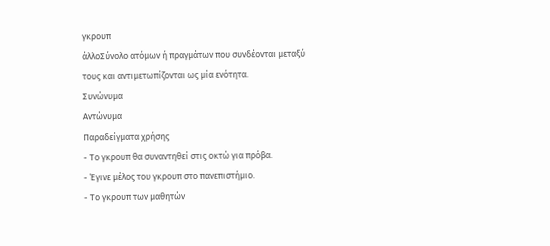γκρουπ
άλλοΣύνολο ατόμων ή πραγμάτων που συνδέονται μεταξύ τους και αντιμετωπίζονται ως μία ενότητα.
Συνώνυμα
Αντώνυμα
Παραδείγματα χρήσης
- Το γκρουπ θα συναντηθεί στις οκτώ για πρόβα.
- Έγινε μέλος του γκρουπ στο πανεπιστήμιο.
- Το γκρουπ των μαθητών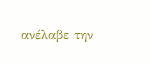ανέλαβε την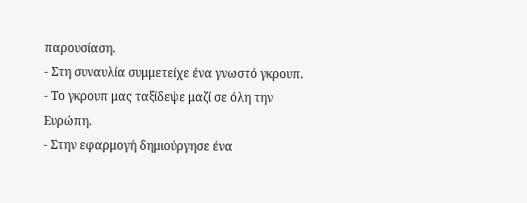παρουσίαση.
- Στη συναυλία συμμετείχε ένα γνωστό γκρουπ.
- Το γκρουπ μας ταξίδεψε μαζί σε όλη την Ευρώπη.
- Στην εφαρμογή δημιούργησε ένα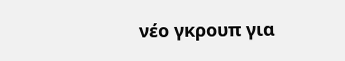νέο γκρουπ για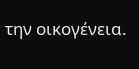την οικογένεια.